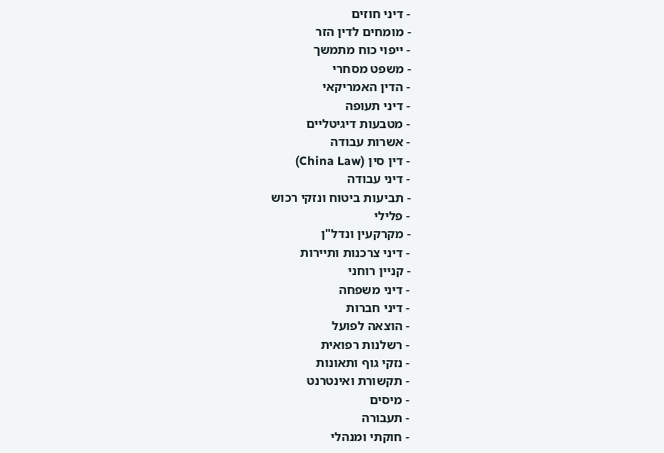- דיני חוזים
- מומחים לדין הזר
- ייפוי כוח מתמשך
- משפט מסחרי
- הדין האמריקאי
- דיני תעופה
- מטבעות דיגיטליים
- אשרות עבודה
- דין סין (China Law)
- דיני עבודה
- תביעות ביטוח ונזקי רכוש
- פלילי
- מקרקעין ונדל"ן
- דיני צרכנות ותיירות
- קניין רוחני
- דיני משפחה
- דיני חברות
- הוצאה לפועל
- רשלנות רפואית
- נזקי גוף ותאונות
- תקשורת ואינטרנט
- מיסים
- תעבורה
- חוקתי ומנהלי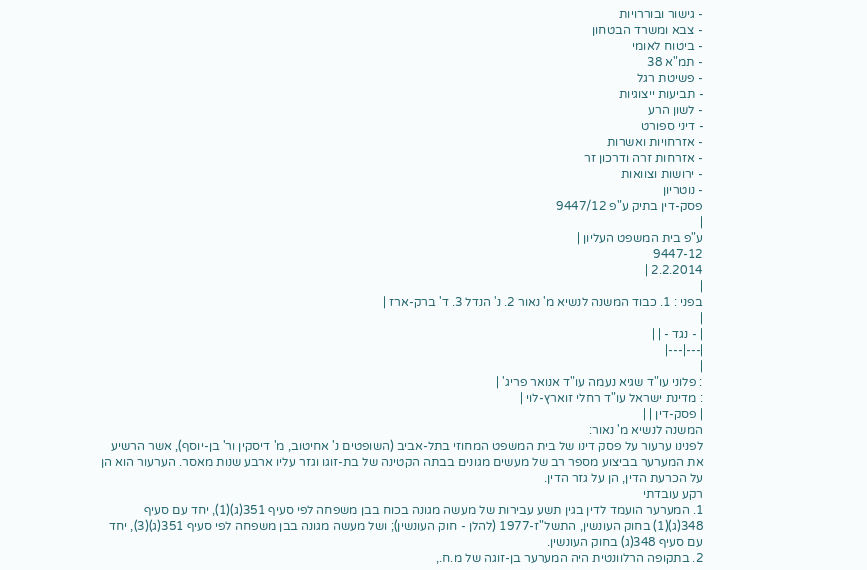- גישור ובוררויות
- צבא ומשרד הבטחון
- ביטוח לאומי
- תמ"א 38
- פשיטת רגל
- תביעות ייצוגיות
- לשון הרע
- דיני ספורט
- אזרחויות ואשרות
- אזרחות זרה ודרכון זר
- ירושות וצוואות
- נוטריון
פסק-דין בתיק ע"פ 9447/12
|
ע"פ בית המשפט העליון |
9447-12
2.2.2014 |
|
בפני : 1. כבוד המשנה לנשיא מ' נאור 2. נ' הנדל 3. ד' ברק-ארז |
|
| - נגד - | |
|---|---|
|
: פלוני עו"ד שגיא נעמה עו"ד אנואר פריג' |
: מדינת ישראל עו"ד רחלי זוארץ-לוי |
| פסק-דין | |
המשנה לנשיא מ' נאור:
לפנינו ערעור על פסק דינו של בית המשפט המחוזי בתל-אביב (השופטים נ' אחיטוב, מ' דיסקין ור' בן-יוסף), אשר הרשיע את המערער בביצוע מספר רב של מעשים מגונים בבתה הקטינה של בת-זוגו וגזר עליו ארבע שנות מאסר. הערעור הוא הן על הכרעת הדין, הן על גזר הדין.
רקע עובדתי
1. המערער הועמד לדין בגין תשע עבירות של מעשה מגונה בכוח בבן משפחה לפי סעיף 351(ג)(1), יחד עם סעיף 348(ג)(1) בחוק העונשין, התשל"ז-1977 (להלן - חוק העונשין); ושל מעשה מגונה בבן משפחה לפי סעיף 351(ג)(3), יחד עם סעיף 348(ג) בחוק העונשין.
2. בתקופה הרלוונטית היה המערער בן-זוגה של מ.ח.,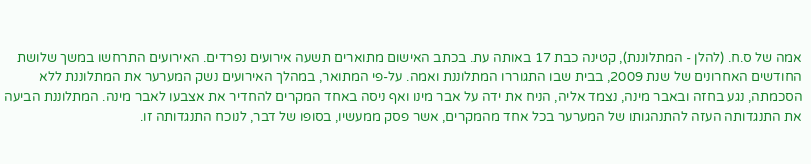אמה של ס.ח. (להלן - המתלוננת), קטינה כבת 17 באותה עת. בכתב האישום מתוארים תשעה אירועים נפרדים. האירועים התרחשו במשך שלושת החודשים האחרונים של שנת 2009, בבית שבו התגוררו המתלוננת ואמה. על-פי המתואר, במהלך האירועים נשק המערער את המתלוננת ללא הסכמתה, נגע בחזה ובאבר מינה, נצמד אליה, הניח את ידה על אבר מינו ואף ניסה באחד המקרים להחדיר את אצבעו לאבר מינה. המתלוננת הביעה את התנגדותה העזה להתנהגותו של המערער בכל אחד מהמקרים, אשר פסק ממעשיו, בסופו של דבר, לנוכח התנגדותה זו.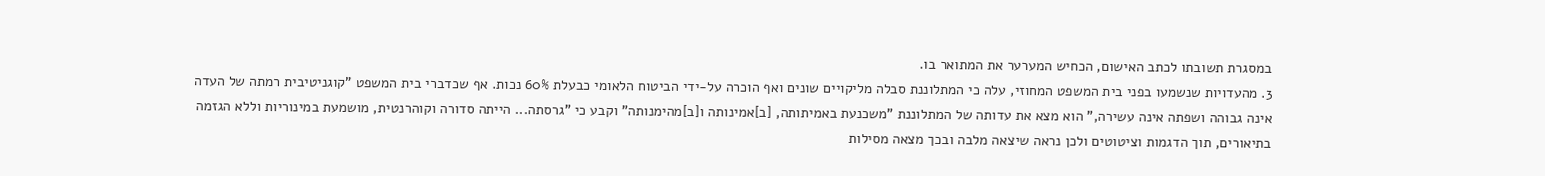במסגרת תשובתו לכתב האישום, הכחיש המערער את המתואר בו.
3. מהעדויות שנשמעו בפני בית המשפט המחוזי, עלה כי המתלוננת סבלה מליקויים שונים ואף הוכרה על-ידי הביטוח הלאומי כבעלת 60% נכות. אף שכדברי בית המשפט "קוגניטיבית רמתה של העדה אינה גבוהה ושפתה אינה עשירה," הוא מצא את עדותה של המתלוננת "משכנעת באמיתותה, [ב]אמינותה ו[ב]מהימנותה" וקבע כי "גרסתה... הייתה סדורה וקוהרנטית, מושמעת במינוריות וללא הגזמה בתיאורים, תוך הדגמות וציטוטים ולכן נראה שיצאה מלבה ובכך מצאה מסילות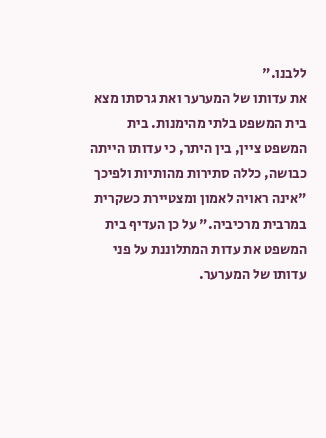ללבנו."
את עדותו של המערער ואת גרסתו מצא בית המשפט בלתי מהימנות. בית המשפט ציין, בין היתר, כי עדותו הייתה כבושה, כללה סתירות מהותיות ולפיכך "אינה ראויה לאמון ומצטיירת כשקרית במרבית מרכיביה." על כן העדיף בית המשפט את עדות המתלוננת על פני עדותו של המערער.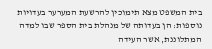בית המשפט מצא תימוכין להרשעת המערער בעדויות נוספות: הן בעדותה של מנהלת בית הספר שבו למדה המתלוננת, אשר העידה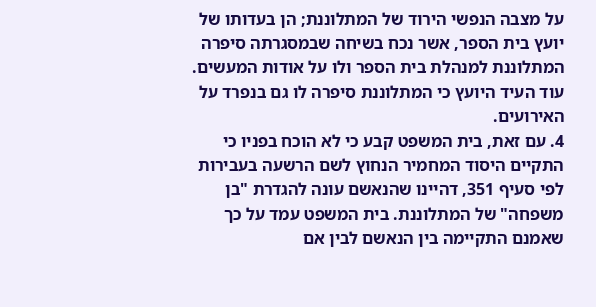על מצבה הנפשי הירוד של המתלוננת; הן בעדותו של יועץ בית הספר, אשר נכח בשיחה שבמסגרתה סיפרה המתלוננת למנהלת בית הספר ולו על אודות המעשים. עוד העיד היועץ כי המתלוננת סיפרה לו גם בנפרד על האירועים.
4. עם זאת, בית המשפט קבע כי לא הוכח בפניו כי התקיים היסוד המחמיר הנחוץ לשם הרשעה בעבירות לפי סעיף 351, דהיינו שהנאשם עונה להגדרת "בן משפחה" של המתלוננת. בית המשפט עמד על כך שאמנם התקיימה בין הנאשם לבין אם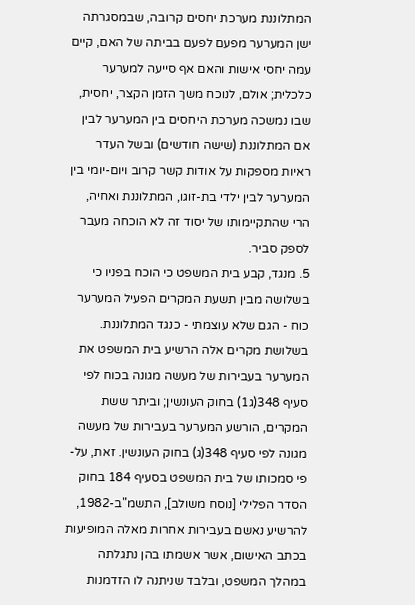המתלוננת מערכת יחסים קרובה, שבמסגרתה ישן המערער מפעם לפעם בביתה של האם, קיים עמה יחסי אישות והאם אף סייעה למערער כלכלית; אולם, לנוכח משך הזמן הקצר, יחסית, שבו נמשכה מערכת היחסים בין המערער לבין אם המתלוננת (שישה חודשים) ובשל העדר ראיות מספקות על אודות קשר קרוב ויום-יומי בין המערער לבין ילדי בת-זוגו, המתלוננת ואחיה, הרי שהתקיימותו של יסוד זה לא הוכחה מעבר לספק סביר.
5. מנגד, קבע בית המשפט כי הוכח בפניו כי בשלושה מבין תשעת המקרים הפעיל המערער כוח - הגם שלא עוצמתי - כנגד המתלוננת. בשלושת מקרים אלה הרשיע בית המשפט את המערער בעבירות של מעשה מגונה בכוח לפי סעיף 348(ג1) בחוק העונשין; וביתר ששת המקרים, הורשע המערער בעבירות של מעשה מגונה לפי סעיף 348(ג) בחוק העונשין. זאת, על-פי סמכותו של בית המשפט בסעיף 184 בחוק הסדר הפלילי [נוסח משולב], התשמ"ב-1982, להרשיע נאשם בעבירות אחרות מאלה המופיעות בכתב האישום, אשר אשמתו בהן נתגלתה במהלך המשפט, ובלבד שניתנה לו הזדמנות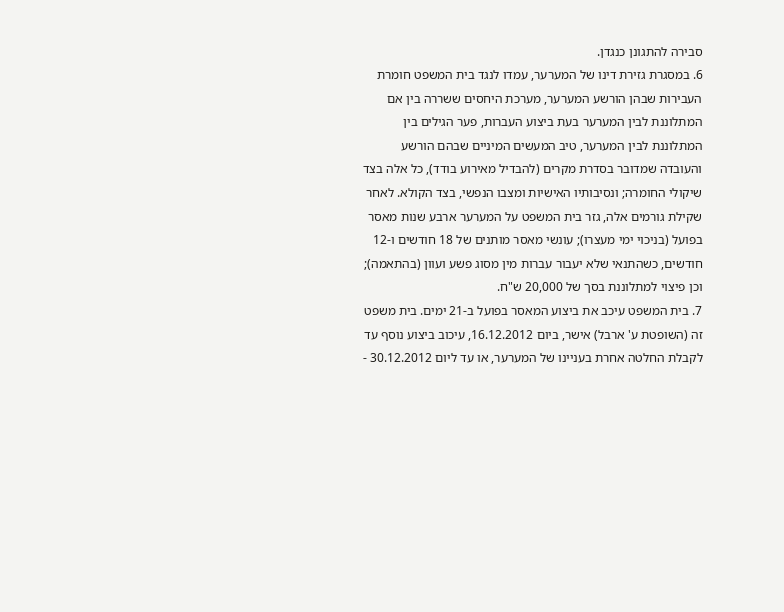סבירה להתגונן כנגדן.
6. במסגרת גזירת דינו של המערער, עמדו לנגד בית המשפט חומרת העבירות שבהן הורשע המערער, מערכת היחסים ששררה בין אם המתלוננת לבין המערער בעת ביצוע העברות, פער הגילים בין המתלוננת לבין המערער, טיב המעשים המיניים שבהם הורשע והעובדה שמדובר בסדרת מקרים (להבדיל מאירוע בודד), כל אלה בצד שיקולי החומרה; ונסיבותיו האישיות ומצבו הנפשי, בצד הקולא. לאחר שקילת גורמים אלה, גזר בית המשפט על המערער ארבע שנות מאסר בפועל (בניכוי ימי מעצרו); עונשי מאסר מותנים של 18 חודשים ו-12 חודשים, כשהתנאי שלא יעבור עברות מין מסוג פשע ועוון (בהתאמה); וכן פיצוי למתלוננת בסך של 20,000 ש"ח.
7. בית המשפט עיכב את ביצוע המאסר בפועל ב-21 ימים. בית משפט זה (השופטת ע' ארבל) אישר, ביום 16.12.2012, עיכוב ביצוע נוסף עד לקבלת החלטה אחרת בעניינו של המערער, או עד ליום 30.12.2012 -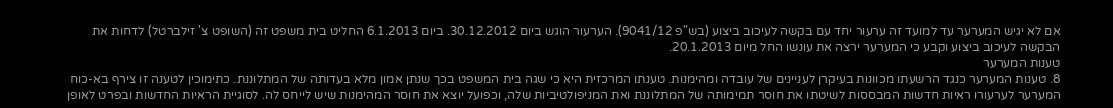אם לא יגיש המערער עד למועד זה ערעור יחד עם בקשה לעיכוב ביצוע (בש"פ 9041/12). הערעור הוגש ביום 30.12.2012. ביום 6.1.2013 החליט בית משפט זה (השופט צ' זילברטל) לדחות את הבקשה לעיכוב ביצוע וקבע כי המערער ירצה את עונשו החל מיום 20.1.2013.
טענות המערער
8. טענות המערער כנגד הרשעתו מכוונות בעיקרן לעניינים של עובדה ומהימנות. טענתו המרכזית היא כי שגה בית המשפט בכך שנתן אמון מלא בעדותה של המתלוננת. כתימוכין לטענה זו צירף בא-כוח המערער לערעורו ראיות חדשות המבססות לשיטתו את חוסר תמימותה של המתלוננת ואת המניפולטיביות שלה, וכפועל יוצא את חוסר המהימנות שיש לייחס לה. לסוגיית הראיות החדשות ובפרט לאופן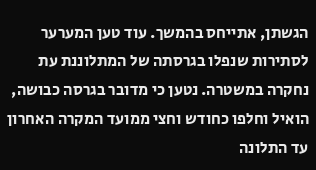הגשתן, אתייחס בהמשך. עוד טען המערער לסתירות שנפלו בגרסתה של המתלוננת עת נחקרה במשטרה. נטען כי מדובר בגרסה כבושה, הואיל וחלפו כחודש וחצי ממועד המקרה האחרון עד התלונה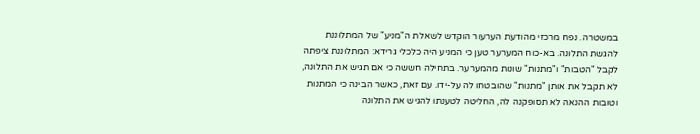במשטרה. נפח מרכזי מהודעת הערעור הוקדש לשאלת ה"מניע" של המתלוננת להגשת התלונה. בא-כוח המערער טען כי המניע היה כלכלי גרידא: המתלוננת ציפתה לקבל "הטבות" ו"מתנות" שונות מהמערער. בתחילה חששה כי אם תגיש את התלונה, לא תקבל את אותן "מתנות" שהובטחו לה על-ידו. עם זאת, כאשר הבינה כי המתנות וטובות ההנאה לא תסופקנה לה, החליטה לטענתו להגיש את התלונה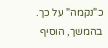כ"נקמה" על כך. בהמשך, הוסיף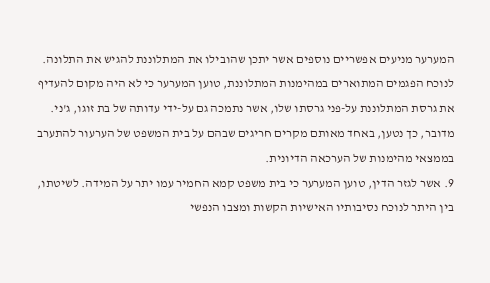המערער מניעים אפשריים נוספים אשר יתכן שהובילו את המתלוננת להגיש את התלונה.
לנוכח הפגמים המתוארים במהימנות המתלוננת, טוען המערער כי לא היה מקום להעדיף את גרסת המתלוננת על-פני גרסתו שלו, אשר נתמכה גם על-ידי עדותה של בת זוגו, ג'ני. מדובר, כך נטען, באחד מאותם מקרים חריגים שבהם על בית המשפט של הערעור להתערב בממצאי מהימנות של הערכאה הדיונית.
9. אשר לגזר הדין, טוען המערער כי בית משפט קמא החמיר עמו יתר על המידה. לשיטתו, בין היתר לנוכח נסיבותיו האישיות הקשות ומצבו הנפשי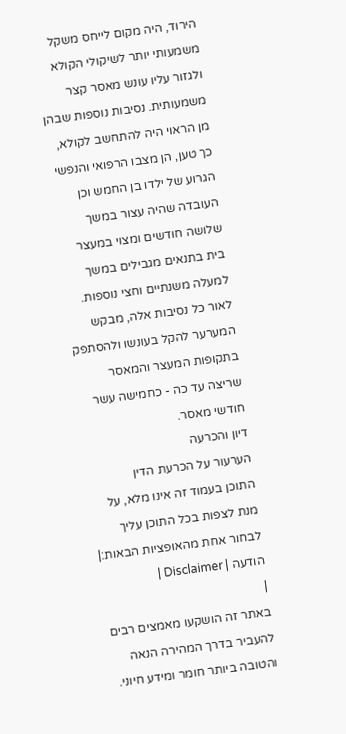הירוד, היה מקום לייחס משקל משמעותי יותר לשיקולי הקולא ולגזור עליו עונש מאסר קצר משמעותית. נסיבות נוספות שבהן מן הראוי היה להתחשב לקולא, כך טען, הן מצבו הרפואי והנפשי הגרוע של ילדו בן החמש וכן העובדה שהיה עצור במשך שלושה חודשים ומצוי במעצר בית בתנאים מגבילים במשך למעלה משנתיים וחצי נוספות. לאור כל נסיבות אלה, מבקש המערער להקל בעונשו ולהסתפק בתקופות המעצר והמאסר שריצה עד כה - כחמישה עשר חודשי מאסר.
דיון והכרעה
הערעור על הכרעת הדין
התוכן בעמוד זה אינו מלא, על מנת לצפות בכל התוכן עליך לבחור אחת מהאופציות הבאות:| הודעה | Disclaimer |
|
באתר זה הושקעו מאמצים רבים להעביר בדרך המהירה הנאה והטובה ביותר חומר ומידע חיוני.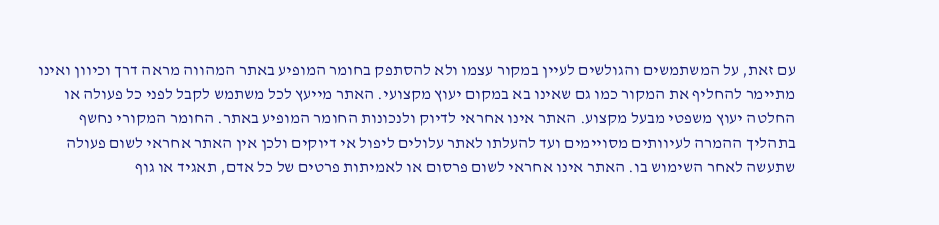עם זאת, על המשתמשים והגולשים לעיין במקור עצמו ולא להסתפק בחומר המופיע באתר המהווה מראה דרך וכיוון ואינו מתיימר להחליף את המקור כמו גם שאינו בא במקום יעוץ מקצועי. האתר מייעץ לכל משתמש לקבל לפני כל פעולה או החלטה יעוץ משפטי מבעל מקצוע. האתר אינו אחראי לדיוק ולנכונות החומר המופיע באתר. החומר המקורי נחשף בתהליך ההמרה לעיוותים מסויימים ועד להעלתו לאתר עלולים ליפול אי דיוקים ולכן אין האתר אחראי לשום פעולה שתעשה לאחר השימוש בו. האתר אינו אחראי לשום פרסום או לאמיתות פרטים של כל אדם, תאגיד או גוף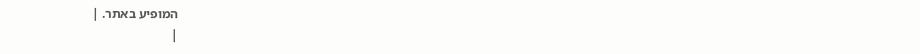המופיע באתר. |
|